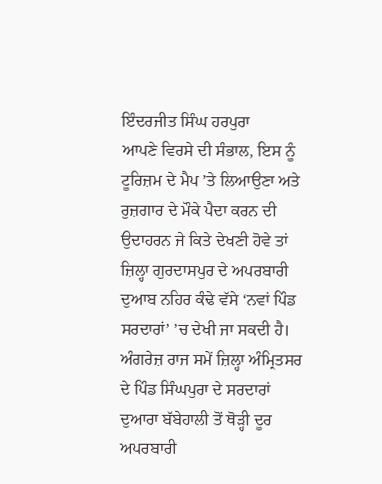ਇੰਦਰਜੀਤ ਸਿੰਘ ਹਰਪੁਰਾ
ਆਪਣੇ ਵਿਰਸੇ ਦੀ ਸੰਭਾਲ, ਇਸ ਨੂੰ ਟੂਰਿਜ਼ਮ ਦੇ ਮੈਪ ’ਤੇ ਲਿਆਉਣਾ ਅਤੇ ਰੁਜ਼ਗਾਰ ਦੇ ਮੌਕੇ ਪੈਦਾ ਕਰਨ ਦੀ ਉਦਾਹਰਨ ਜੇ ਕਿਤੇ ਦੇਖਣੀ ਹੋਵੇ ਤਾਂ ਜ਼ਿਲ੍ਹਾ ਗੁਰਦਾਸਪੁਰ ਦੇ ਅਪਰਬਾਰੀ ਦੁਆਬ ਨਹਿਰ ਕੰਢੇ ਵੱਸੇ ‘ਨਵਾਂ ਪਿੰਡ ਸਰਦਾਰਾਂ’ ’ਚ ਦੇਖੀ ਜਾ ਸਕਦੀ ਹੈ। ਅੰਗਰੇਜ਼ ਰਾਜ ਸਮੇਂ ਜ਼ਿਲ੍ਹਾ ਅੰਮ੍ਰਿਤਸਰ ਦੇ ਪਿੰਡ ਸਿੰਘਪੁਰਾ ਦੇ ਸਰਦਾਰਾਂ ਦੁਆਰਾ ਬੱਬੇਹਾਲੀ ਤੋਂ ਥੋੜ੍ਹੀ ਦੂਰ ਅਪਰਬਾਰੀ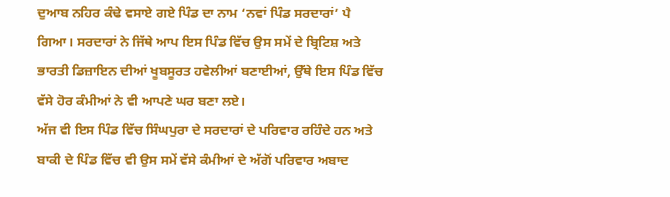ਦੁਆਬ ਨਹਿਰ ਕੰਢੇ ਵਸਾਏ ਗਏ ਪਿੰਡ ਦਾ ਨਾਮ ‘ਨਵਾਂ ਪਿੰਡ ਸਰਦਾਰਾਂ’ ਪੈ ਗਿਆ। ਸਰਦਾਰਾਂ ਨੇ ਜਿੱਥੇ ਆਪ ਇਸ ਪਿੰਡ ਵਿੱਚ ਉਸ ਸਮੇਂ ਦੇ ਬ੍ਰਿਟਿਸ਼ ਅਤੇ ਭਾਰਤੀ ਡਿਜ਼ਾਇਨ ਦੀਆਂ ਖੂਬਸੂਰਤ ਹਵੇਲੀਆਂ ਬਣਾਈਆਂ, ਉੱਥੇ ਇਸ ਪਿੰਡ ਵਿੱਚ ਵੱਸੇ ਹੋਰ ਕੰਮੀਆਂ ਨੇ ਵੀ ਆਪਣੇ ਘਰ ਬਣਾ ਲਏ।
ਅੱਜ ਵੀ ਇਸ ਪਿੰਡ ਵਿੱਚ ਸਿੰਘਪੁਰਾ ਦੇ ਸਰਦਾਰਾਂ ਦੇ ਪਰਿਵਾਰ ਰਹਿੰਦੇ ਹਨ ਅਤੇ ਬਾਕੀ ਦੇ ਪਿੰਡ ਵਿੱਚ ਵੀ ਉਸ ਸਮੇਂ ਵੱਸੇ ਕੰਮੀਆਂ ਦੇ ਅੱਗੋਂ ਪਰਿਵਾਰ ਅਬਾਦ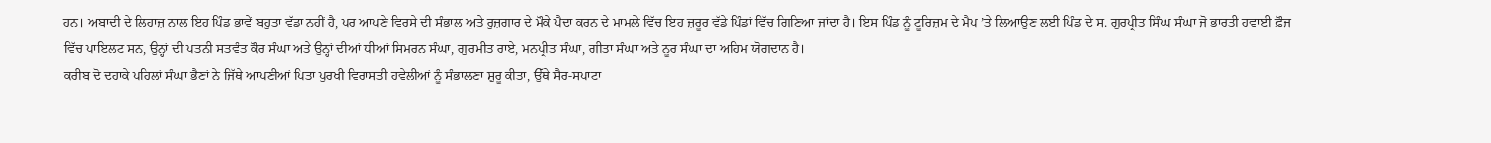ਹਨ। ਅਬਾਦੀ ਦੇ ਲਿਹਾਜ਼ ਨਾਲ ਇਹ ਪਿੰਡ ਭਾਵੇਂ ਬਹੁਤਾ ਵੱਡਾ ਨਹੀਂ ਹੈ, ਪਰ ਆਪਣੇ ਵਿਰਸੇ ਦੀ ਸੰਭਾਲ ਅਤੇ ਰੁਜ਼ਗਾਰ ਦੇ ਮੌਕੇ ਪੈਦਾ ਕਰਨ ਦੇ ਮਾਮਲੇ ਵਿੱਚ ਇਹ ਜ਼ਰੂਰ ਵੱਡੇ ਪਿੰਡਾਂ ਵਿੱਚ ਗਿਣਿਆ ਜਾਂਦਾ ਹੈ। ਇਸ ਪਿੰਡ ਨੂੰ ਟੂਰਿਜ਼ਮ ਦੇ ਮੈਪ ’ਤੇ ਲਿਆਉਣ ਲਈ ਪਿੰਡ ਦੇ ਸ. ਗੁਰਪ੍ਰੀਤ ਸਿੰਘ ਸੰਘਾ ਜੋ ਭਾਰਤੀ ਹਵਾਈ ਫ਼ੌਜ ਵਿੱਚ ਪਾਇਲਟ ਸਨ, ਉਨ੍ਹਾਂ ਦੀ ਪਤਨੀ ਸਤਵੰਤ ਕੌਰ ਸੰਘਾ ਅਤੇ ਉਨ੍ਹਾਂ ਦੀਆਂ ਧੀਆਂ ਸਿਮਰਨ ਸੰਘਾ, ਗੁਰਮੀਤ ਰਾਏ, ਮਨਪ੍ਰੀਤ ਸੰਘਾ, ਗੀਤਾ ਸੰਘਾ ਅਤੇ ਨੂਰ ਸੰਘਾ ਦਾ ਅਹਿਮ ਯੋਗਦਾਨ ਹੈ।
ਕਰੀਬ ਦੋ ਦਹਾਕੇ ਪਹਿਲਾਂ ਸੰਘਾ ਭੈਣਾਂ ਨੇ ਜਿੱਥੇ ਆਪਣੀਆਂ ਪਿਤਾ ਪੁਰਖੀ ਵਿਰਾਸਤੀ ਹਵੇਲੀਆਂ ਨੂੰ ਸੰਭਾਲਣਾ ਸ਼ੁਰੂ ਕੀਤਾ, ਉੱਥੇ ਸੈਰ-ਸਪਾਟਾ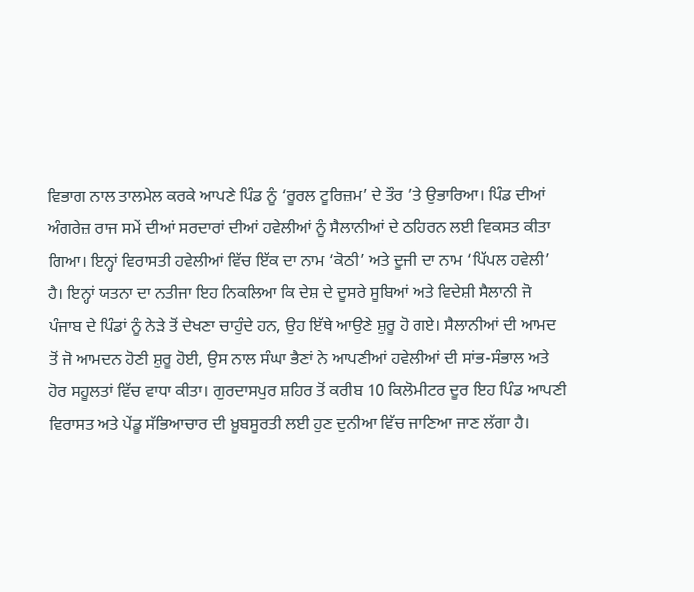ਵਿਭਾਗ ਨਾਲ ਤਾਲਮੇਲ ਕਰਕੇ ਆਪਣੇ ਪਿੰਡ ਨੂੰ ‘ਰੂਰਲ ਟੂਰਿਜ਼ਮ’ ਦੇ ਤੌਰ ’ਤੇ ਉਭਾਰਿਆ। ਪਿੰਡ ਦੀਆਂ ਅੰਗਰੇਜ਼ ਰਾਜ ਸਮੇਂ ਦੀਆਂ ਸਰਦਾਰਾਂ ਦੀਆਂ ਹਵੇਲੀਆਂ ਨੂੰ ਸੈਲਾਨੀਆਂ ਦੇ ਠਹਿਰਨ ਲਈ ਵਿਕਸਤ ਕੀਤਾ ਗਿਆ। ਇਨ੍ਹਾਂ ਵਿਰਾਸਤੀ ਹਵੇਲੀਆਂ ਵਿੱਚ ਇੱਕ ਦਾ ਨਾਮ ‘ਕੋਠੀ’ ਅਤੇ ਦੂਜੀ ਦਾ ਨਾਮ ‘ਪਿੱਪਲ ਹਵੇਲੀ’ ਹੈ। ਇਨ੍ਹਾਂ ਯਤਨਾ ਦਾ ਨਤੀਜਾ ਇਹ ਨਿਕਲਿਆ ਕਿ ਦੇਸ਼ ਦੇ ਦੂਸਰੇ ਸੂਬਿਆਂ ਅਤੇ ਵਿਦੇਸ਼ੀ ਸੈਲਾਨੀ ਜੋ ਪੰਜਾਬ ਦੇ ਪਿੰਡਾਂ ਨੂੰ ਨੇੜੇ ਤੋਂ ਦੇਖਣਾ ਚਾਹੁੰਦੇ ਹਨ, ਉਹ ਇੱਥੇ ਆਉਣੇ ਸ਼ੁਰੂ ਹੋ ਗਏ। ਸੈਲਾਨੀਆਂ ਦੀ ਆਮਦ ਤੋਂ ਜੋ ਆਮਦਨ ਹੋਣੀ ਸ਼ੁਰੂ ਹੋਈ, ਉਸ ਨਾਲ ਸੰਘਾ ਭੈਣਾਂ ਨੇ ਆਪਣੀਆਂ ਹਵੇਲੀਆਂ ਦੀ ਸਾਂਭ-ਸੰਭਾਲ ਅਤੇ ਹੋਰ ਸਹੂਲਤਾਂ ਵਿੱਚ ਵਾਧਾ ਕੀਤਾ। ਗੁਰਦਾਸਪੁਰ ਸ਼ਹਿਰ ਤੋਂ ਕਰੀਬ 10 ਕਿਲੋਮੀਟਰ ਦੂਰ ਇਹ ਪਿੰਡ ਆਪਣੀ ਵਿਰਾਸਤ ਅਤੇ ਪੇਂਡੂ ਸੱਭਿਆਚਾਰ ਦੀ ਖ਼ੂਬਸੂਰਤੀ ਲਈ ਹੁਣ ਦੁਨੀਆ ਵਿੱਚ ਜਾਣਿਆ ਜਾਣ ਲੱਗਾ ਹੈ।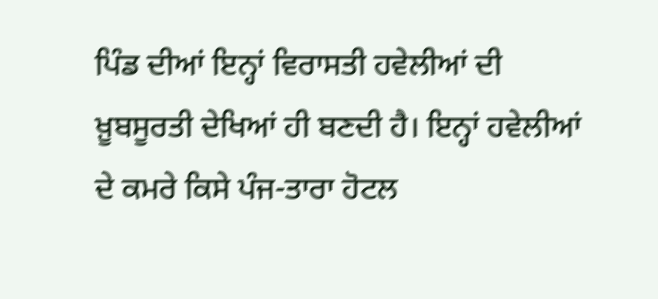ਪਿੰਡ ਦੀਆਂ ਇਨ੍ਹਾਂ ਵਿਰਾਸਤੀ ਹਵੇਲੀਆਂ ਦੀ ਖ਼ੂਬਸੂਰਤੀ ਦੇਖਿਆਂ ਹੀ ਬਣਦੀ ਹੈ। ਇਨ੍ਹਾਂ ਹਵੇਲੀਆਂ ਦੇ ਕਮਰੇ ਕਿਸੇ ਪੰਜ-ਤਾਰਾ ਹੋਟਲ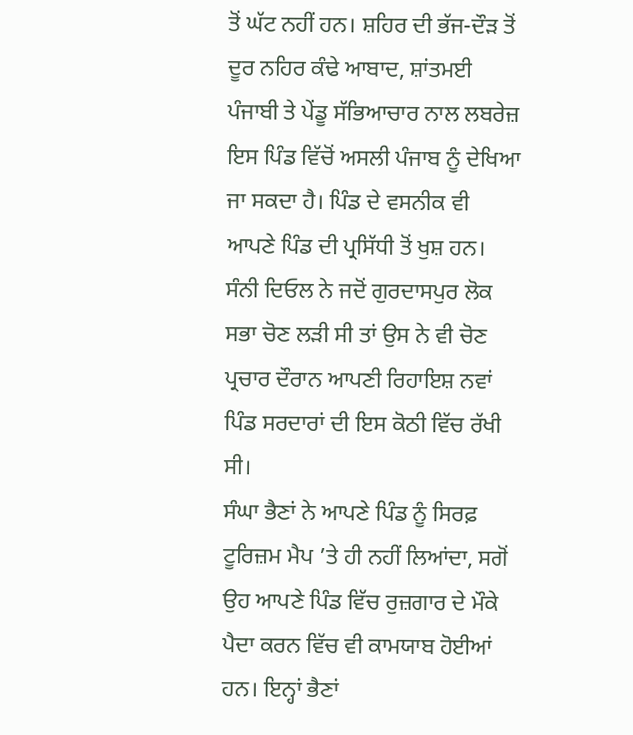ਤੋਂ ਘੱਟ ਨਹੀਂ ਹਨ। ਸ਼ਹਿਰ ਦੀ ਭੱਜ-ਦੌੜ ਤੋਂ ਦੂਰ ਨਹਿਰ ਕੰਢੇ ਆਬਾਦ, ਸ਼ਾਂਤਮਈ ਪੰਜਾਬੀ ਤੇ ਪੇਂਡੂ ਸੱਭਿਆਚਾਰ ਨਾਲ ਲਬਰੇਜ਼ ਇਸ ਪਿੰਡ ਵਿੱਚੋਂ ਅਸਲੀ ਪੰਜਾਬ ਨੂੰ ਦੇਖਿਆ ਜਾ ਸਕਦਾ ਹੈ। ਪਿੰਡ ਦੇ ਵਸਨੀਕ ਵੀ ਆਪਣੇ ਪਿੰਡ ਦੀ ਪ੍ਰਸਿੱਧੀ ਤੋਂ ਖੁਸ਼ ਹਨ। ਸੰਨੀ ਦਿਓਲ ਨੇ ਜਦੋਂ ਗੁਰਦਾਸਪੁਰ ਲੋਕ ਸਭਾ ਚੋਣ ਲੜੀ ਸੀ ਤਾਂ ਉਸ ਨੇ ਵੀ ਚੋਣ ਪ੍ਰਚਾਰ ਦੌਰਾਨ ਆਪਣੀ ਰਿਹਾਇਸ਼ ਨਵਾਂ ਪਿੰਡ ਸਰਦਾਰਾਂ ਦੀ ਇਸ ਕੋਠੀ ਵਿੱਚ ਰੱਖੀ ਸੀ।
ਸੰਘਾ ਭੈਣਾਂ ਨੇ ਆਪਣੇ ਪਿੰਡ ਨੂੰ ਸਿਰਫ਼ ਟੂਰਿਜ਼ਮ ਮੈਪ ’ਤੇ ਹੀ ਨਹੀਂ ਲਿਆਂਦਾ, ਸਗੋਂ ਉਹ ਆਪਣੇ ਪਿੰਡ ਵਿੱਚ ਰੁਜ਼ਗਾਰ ਦੇ ਮੌਕੇ ਪੈਦਾ ਕਰਨ ਵਿੱਚ ਵੀ ਕਾਮਯਾਬ ਹੋਈਆਂ ਹਨ। ਇਨ੍ਹਾਂ ਭੈਣਾਂ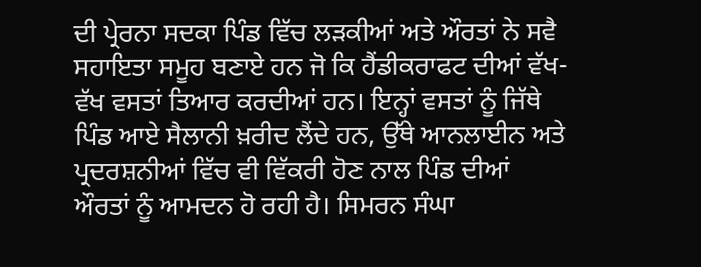ਦੀ ਪ੍ਰੇਰਨਾ ਸਦਕਾ ਪਿੰਡ ਵਿੱਚ ਲੜਕੀਆਂ ਅਤੇ ਔਰਤਾਂ ਨੇ ਸਵੈ ਸਹਾਇਤਾ ਸਮੂਹ ਬਣਾਏ ਹਨ ਜੋ ਕਿ ਹੈਂਡੀਕਰਾਫਟ ਦੀਆਂ ਵੱਖ-ਵੱਖ ਵਸਤਾਂ ਤਿਆਰ ਕਰਦੀਆਂ ਹਨ। ਇਨ੍ਹਾਂ ਵਸਤਾਂ ਨੂੰ ਜਿੱਥੇ ਪਿੰਡ ਆਏ ਸੈਲਾਨੀ ਖ਼ਰੀਦ ਲੈਂਦੇ ਹਨ, ਉੱਥੇ ਆਨਲਾਈਨ ਅਤੇ ਪ੍ਰਦਰਸ਼ਨੀਆਂ ਵਿੱਚ ਵੀ ਵਿੱਕਰੀ ਹੋਣ ਨਾਲ ਪਿੰਡ ਦੀਆਂ ਔਰਤਾਂ ਨੂੰ ਆਮਦਨ ਹੋ ਰਹੀ ਹੈ। ਸਿਮਰਨ ਸੰਘਾ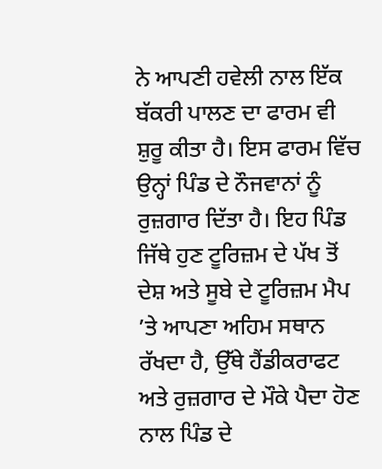ਨੇ ਆਪਣੀ ਹਵੇਲੀ ਨਾਲ ਇੱਕ ਬੱਕਰੀ ਪਾਲਣ ਦਾ ਫਾਰਮ ਵੀ ਸ਼ੁਰੂ ਕੀਤਾ ਹੈ। ਇਸ ਫਾਰਮ ਵਿੱਚ ਉਨ੍ਹਾਂ ਪਿੰਡ ਦੇ ਨੌਜਵਾਨਾਂ ਨੂੰ ਰੁਜ਼ਗਾਰ ਦਿੱਤਾ ਹੈ। ਇਹ ਪਿੰਡ ਜਿੱਥੇ ਹੁਣ ਟੂਰਿਜ਼ਮ ਦੇ ਪੱਖ ਤੋਂ ਦੇਸ਼ ਅਤੇ ਸੂਬੇ ਦੇ ਟੂਰਿਜ਼ਮ ਮੈਪ ’ਤੇ ਆਪਣਾ ਅਹਿਮ ਸਥਾਨ ਰੱਖਦਾ ਹੈ, ਉੱਥੇ ਹੈਂਡੀਕਰਾਫਟ ਅਤੇ ਰੁਜ਼ਗਾਰ ਦੇ ਮੌਕੇ ਪੈਦਾ ਹੋਣ ਨਾਲ ਪਿੰਡ ਦੇ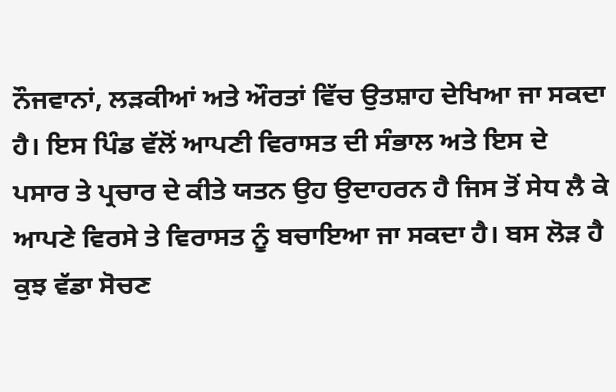ਨੌਜਵਾਨਾਂ, ਲੜਕੀਆਂ ਅਤੇ ਔਰਤਾਂ ਵਿੱਚ ਉਤਸ਼ਾਹ ਦੇਖਿਆ ਜਾ ਸਕਦਾ ਹੈ। ਇਸ ਪਿੰਡ ਵੱਲੋਂ ਆਪਣੀ ਵਿਰਾਸਤ ਦੀ ਸੰਭਾਲ ਅਤੇ ਇਸ ਦੇ ਪਸਾਰ ਤੇ ਪ੍ਰਚਾਰ ਦੇ ਕੀਤੇ ਯਤਨ ਉਹ ਉਦਾਹਰਨ ਹੈ ਜਿਸ ਤੋਂ ਸੇਧ ਲੈ ਕੇ ਆਪਣੇ ਵਿਰਸੇ ਤੇ ਵਿਰਾਸਤ ਨੂੰ ਬਚਾਇਆ ਜਾ ਸਕਦਾ ਹੈ। ਬਸ ਲੋੜ ਹੈ ਕੁਝ ਵੱਡਾ ਸੋਚਣ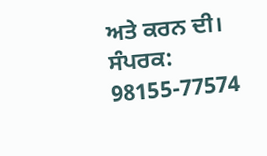ਅਤੇ ਕਰਨ ਦੀ।
ਸੰਪਰਕ: 98155-77574